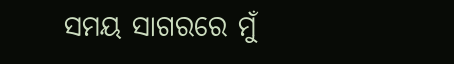ସମୟ ସାଗରରେ ମୁଁ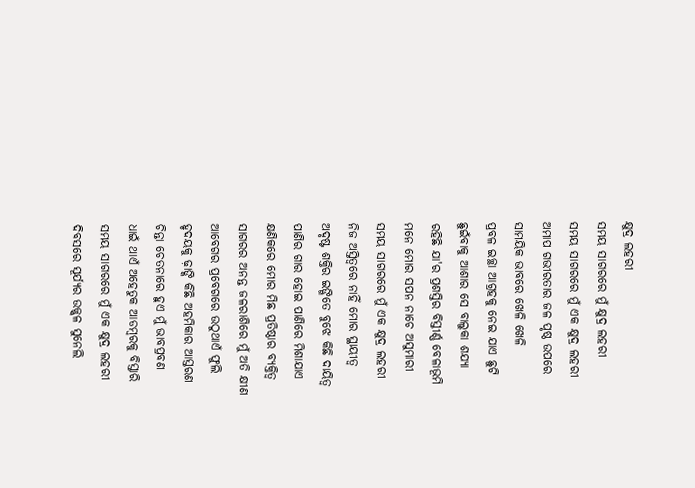କ୍ଷୁଦ୍ର ଲହରୀ
ସମୟ ସାଗରରେ ମୁଁ କ୍ଷୁଦ୍ର ଲହରୀ
ସମୟ ସାଗରରେ ମୁଁ ଏକ କ୍ଷୁଦ୍ର ଲହରୀ
ଅମାପ ଗଭୀରତାର ଜଳ ପୃଷ୍ଠ ଉପରେ
ସାମୟିକ ଭାବରେ ଖେଳି ଖେଳି
ପ୍ରବଳ ଇଚ୍ଛା ଆଗ୍ରହକୁ ନେଇ ଯାଏ ଛୁଟି
ଛୁଇଁବାକୁ ଆଶାର ସେ ବାଲୁକା ଶଯ୍ୟା
ରହିଛି ଯା'ର ପ୍ରଶସ୍ତିର ବିସ୍ତୀର୍ଣ୍ଣ ବେଳାଭୂମି
ମନେ ମୋର ସପନ ନାଚେ ଅସୁମାରୀ
ସମୟ ସାଗରରେ ମୁଁ ଏକ କ୍ଷୁଦ୍ର ଲହରୀ
ନିଜ ଅସ୍ତିତ୍ବରେ ନାହିଁ ମୋର ସ୍ଥାୟୀତ୍ବ
ଅଦୃଷ୍ଟ ଶକ୍ତିର ଇଙ୍ଗିତେ ବୁଝେ କିଛି ଦାୟିତ୍ବ
ପାଣିର ଗାର ହୋଇ ପାଣିରେ ମିଶାଯାଏ
କ୍ଷଣିକରେ ମୋର ମିଛ ପ୍ରତିଷ୍ଠାର ବ୍ୟକ୍ତିତ୍ଵ
ସାଗରର ଅନନ୍ତ ଜଳରାଶିରେ ମୁଁ ଅତି କ୍ଷୀଣ
ଆବେଗର ପ୍ରବେଗରେ ଉଠୁଥାଏଁ ଫୁଲି
ହୃଦୟକୁ ଢ଼ାଙ୍କି କିଛି ଅହମିକାର ଆସ୍ତରଣ
ଚିନ୍ତା ଚେତନାରେ ହୁଏ ମୁଁ ଭାବପ୍ରବଣ
ଧାଇଁ ଥାଏଁ ଅହେତୁକ ଆଡମ୍ବରକୁ ବିସ୍ତାରି
ସମୟ ସାଗରରେ ମୁଁ ଏକ କ୍ଷୁଦ୍ର ଲହରୀ
ଦିବସରେ ସୂର୍ଯ୍ୟର ଉଜ୍ଜ୍ୱଳ ସୁନେଲି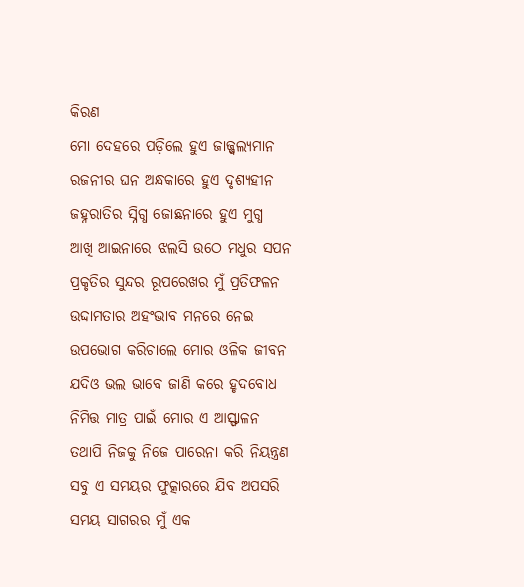କିରଣ
ମୋ ଦେହରେ ପଡ଼ିଲେ ହୁଏ ଜାଜ୍ଜ୍ୱଲ୍ୟମାନ
ରଜନୀର ଘନ ଅନ୍ଧକାରେ ହୁଏ ଦୃଶ୍ୟହୀନ
ଜହ୍ନରାତିର ସ୍ନିଗ୍ଧ ଜୋଛନାରେ ହୁଏ ମୁଗ୍ଧ
ଆଖି ଆଇନାରେ ଝଲସି ଉଠେ ମଧୁର ସପନ
ପ୍ରକୃତିର ସୁନ୍ଦର ରୂପରେଖର ମୁଁ ପ୍ରତିଫଳନ
ଉଦ୍ଦାମତାର ଅହଂଭାବ ମନରେ ନେଇ
ଉପଭୋଗ କରିଚାଲେ ମୋର ଓଳିକ ଜୀବନ
ଯଦିଓ ଭଲ ଭାବେ ଜାଣି କରେ ହୃଦବୋଧ
ନିମିତ୍ତ ମାତ୍ର ପାଇଁ ମୋର ଏ ଆସ୍ଫାଳନ
ତଥାପି ନିଜକୁ ନିଜେ ପାରେନା କରି ନିୟନ୍ତ୍ରଣ
ସବୁ ଏ ସମୟର ଫୁତ୍କାରରେ ଯିବ ଅପସରି
ସମୟ ସାଗରର ମୁଁ ଏକ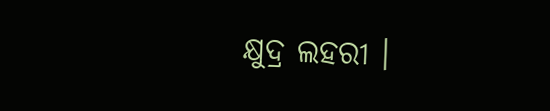କ୍ଷୁଦ୍ର ଲହରୀ ।